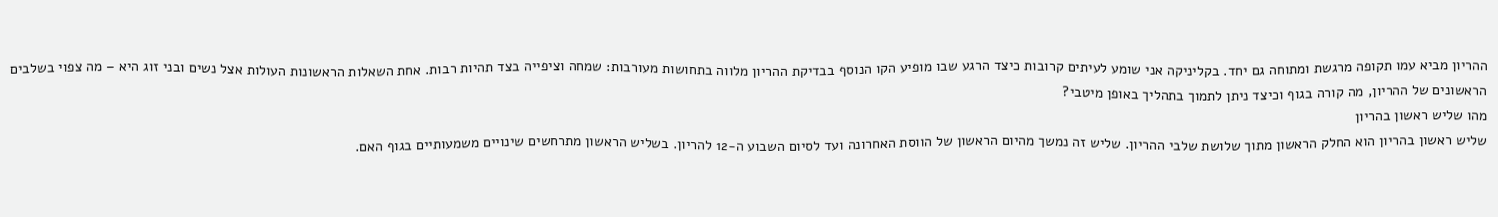ההריון מביא עמו תקופה מרגשת ומתוחה גם יחד. בקליניקה אני שומע לעיתים קרובות כיצד הרגע שבו מופיע הקו הנוסף בבדיקת ההריון מלווה בתחושות מעורבות: שמחה וציפייה בצד תהיות רבות. אחת השאלות הראשונות העולות אצל נשים ובני זוג היא – מה צפוי בשלבים הראשונים של ההריון, מה קורה בגוף וכיצד ניתן לתמוך בתהליך באופן מיטבי?
מהו שליש ראשון בהריון
שליש ראשון בהריון הוא החלק הראשון מתוך שלושת שלבי ההריון. שליש זה נמשך מהיום הראשון של הווסת האחרונה ועד לסיום השבוע ה-12 להריון. בשליש הראשון מתרחשים שינויים משמעותיים בגוף האם.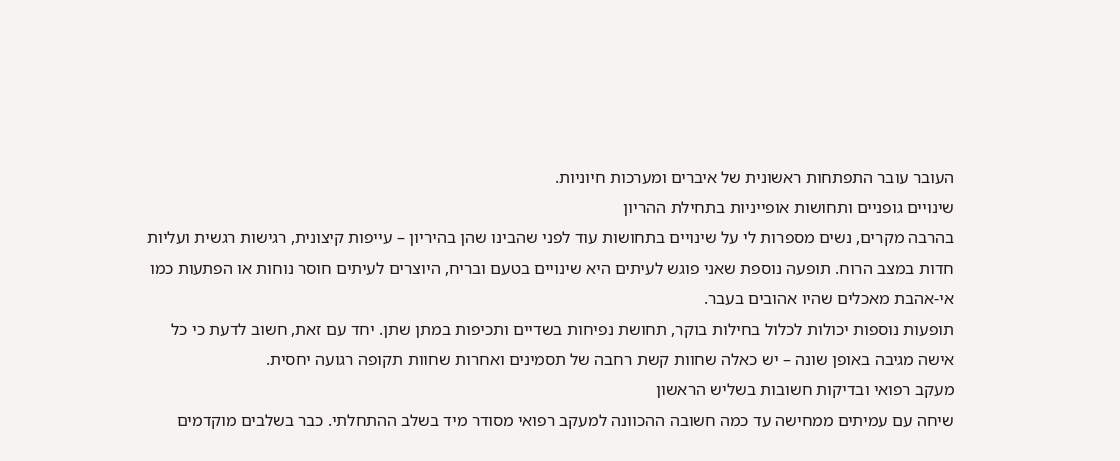העובר עובר התפתחות ראשונית של איברים ומערכות חיוניות.
שינויים גופניים ותחושות אופייניות בתחילת ההריון
בהרבה מקרים, נשים מספרות לי על שינויים בתחושות עוד לפני שהבינו שהן בהיריון – עייפות קיצונית, רגישות רגשית ועליות חדות במצב הרוח. תופעה נוספת שאני פוגש לעיתים היא שינויים בטעם ובריח, היוצרים לעיתים חוסר נוחות או הפתעות כמו אי-אהבת מאכלים שהיו אהובים בעבר.
תופעות נוספות יכולות לכלול בחילות בוקר, תחושת נפיחות בשדיים ותכיפות במתן שתן. יחד עם זאת, חשוב לדעת כי כל אישה מגיבה באופן שונה – יש כאלה שחוות קשת רחבה של תסמינים ואחרות שחוות תקופה רגועה יחסית.
מעקב רפואי ובדיקות חשובות בשליש הראשון
שיחה עם עמיתים ממחישה עד כמה חשובה ההכוונה למעקב רפואי מסודר מיד בשלב ההתחלתי. כבר בשלבים מוקדמים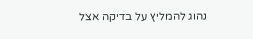נהוג להמליץ על בדיקה אצל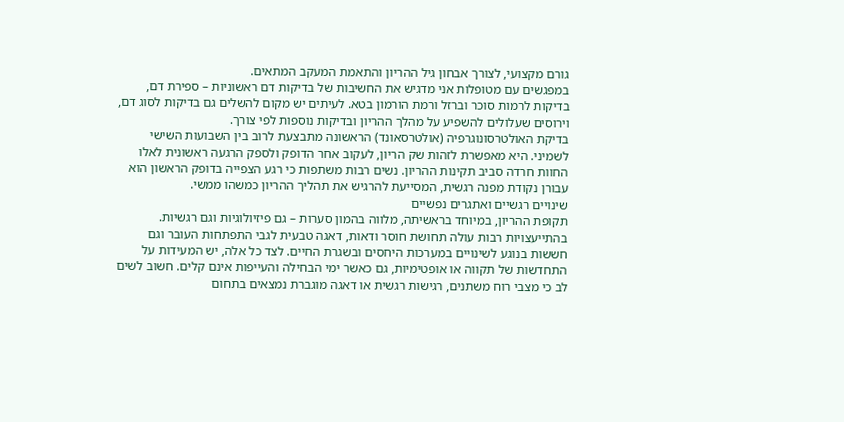גורם מקצועי, לצורך אבחון גיל ההריון והתאמת המעקב המתאים.
במפגשים עם מטופלות אני מדגיש את החשיבות של בדיקות דם ראשוניות – ספירת דם, בדיקות לרמות סוכר וברזל ורמת הורמון בטא. לעיתים יש מקום להשלים גם בדיקות לסוג דם, וירוסים שעלולים להשפיע על מהלך ההריון ובדיקות נוספות לפי צורך.
בדיקת האולטרסונוגרפיה (אולטרסאונד) הראשונה מתבצעת לרוב בין השבועות השישי לשמיני. היא מאפשרת לזהות שק הריון, לעקוב אחר הדופק ולספק הרגעה ראשונית לאלו החוות חרדה סביב תקינות ההריון. נשים רבות משתפות כי רגע הצפייה בדופק הראשון הוא עבורן נקודת מפנה רגשית, המסייעת להרגיש את תהליך ההריון כמשהו ממשי.
שינויים רגשיים ואתגרים נפשיים
תקופת ההריון, במיוחד בראשיתה, מלווה בהמון סערות – גם פיזיולוגיות וגם רגשיות. בהתייעצויות רבות עולה תחושת חוסר ודאות, דאגה טבעית לגבי התפתחות העובר וגם חששות בנוגע לשינויים במערכות היחסים ובשגרת החיים. לצד כל אלה, יש המעידות על התחדשות של תקווה או אופטימיות, גם כאשר ימי הבחילה והעייפות אינם קלים. חשוב לשים לב כי מצבי רוח משתנים, רגישות רגשית או דאגה מוגברת נמצאים בתחום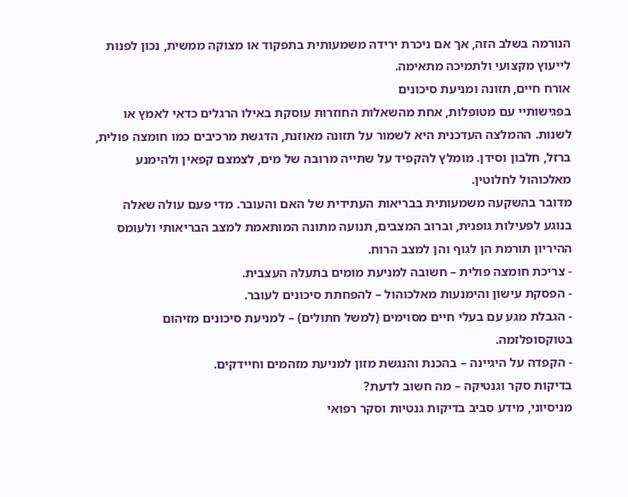הנורמה בשלב הזה, אך אם ניכרת ירידה משמעותית בתפקוד או מצוקה ממשית, נכון לפנות לייעוץ מקצועי ולתמיכה מתאימה.
אורח חיים, תזונה ומניעת סיכונים
בפגישותיי עם מטופלות, אחת מהשאלות החוזרות עוסקת באילו הרגלים כדאי לאמץ או לשנות. ההמלצה העדכנית היא לשמור על תזונה מאוזנת, הדגשת מרכיבים כמו חומצה פולית, ברזל, חלבון וסידן. מומלץ להקפיד על שתייה מרובה של מים, לצמצם קפאין ולהימנע מאלכוהול לחלוטין.
מדובר בהשקעה משמעותית בבריאות העתידית של האם והעובר. מדי פעם עולה שאלה בנוגע לפעילות גופנית, וברוב המצבים, תנועה מתונה המותאמת למצב הבריאותי ולעומס ההיריון תורמת הן לגוף והן למצב הרוח.
- צריכת חומצה פולית – חשובה למניעת מומים בתעלה העצבית.
- הפסקת עישון והימנעות מאלכוהול – להפחתת סיכונים לעובר.
- הגבלת מגע עם בעלי חיים מסוימים (למשל חתולים) – למניעת סיכונים מזיהום בטוקסופלזמה.
- הקפדה על היגיינה – בהכנת והנגשת מזון למניעת מזהמים וחיידקים.
בדיקות סקר וגנטיקה – מה חשוב לדעת?
מניסיוני, מידע סביב בדיקות גנטיות וסקר רפואי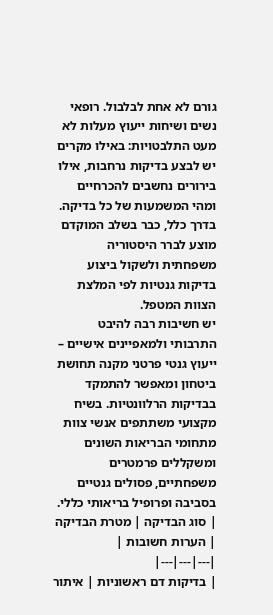גורם לא אחת לבלבול. רופאי נשים ושיחות ייעוץ מעלות לא מעט התלבטויות: באילו מקרים יש לבצע בדיקות נרחבות, אילו בירורים נחשבים להכרחיים ומהי המשמעות של כל בדיקה. בדרך כלל, כבר בשלב המוקדם מוצע לברר היסטוריה משפחתית ולשקול ביצוע בדיקות גנטיות לפי המלצת הצוות המטפל.
יש חשיבות רבה להיבט התרבותי ולמאפיינים אישיים – ייעוץ גנטי פרטני מקנה תחושת ביטחון ומאפשר להתמקד בבדיקות הרלוונטיות. בשיח מקצועי משתתפים אנשי צוות מתחומי הבריאות השונים ומשקללים פרמטרים משפחתיים, פסולים גנטיים בסביבה ופרופיל בריאותי כללי.
| סוג הבדיקה | מטרת הבדיקה | הערות חשובות |
|---|---|---|
| בדיקות דם ראשוניות | איתור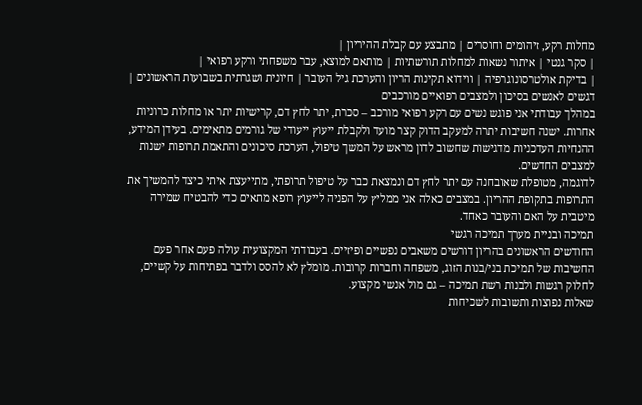מחלות רקע, זיהומים וחוסרים | מתבצע עם קבלת ההיריון |
| סקר גנטי | איתור נשאות למחלות תורשתיות | מותאם למוצא, עבר משפחתי ורקע רפואי |
| בדיקת אולטרסונוגרפיה | ווידוא תקינות הריון והערכת גיל העובר | חיונית ושגרתית בשבועות הראשונים |
דגשים לאנשים בסיכון ולמצבים רפואיים מורכבים
במהלך עבודתי אני פוגש נשים עם רקע רפואי מורכב – סכרת, יתר לחץ דם, קרישיות יתר או מחלות כרוניות אחרות. ישנה חשיבות יתרה למעקב הדוק קצר מועד ולקבלת ייעוץ ייעודי של גורמים מתאימים. בעידן המידע, ההנחיות העדכניות מדגישות שחשוב לדון מראש על המשך טיפול, הערכת סיכונים והתאמת תרופות ישנות למצבים החדשים.
לדוגמה, מטופלת שאובחנה עם יתר לחץ דם ונמצאת כבר על טיפול תרופתי, מתייעצת איתי כיצד להמשיך את התרופות בתקופת ההריון. במצבים כאלה אני ממליץ על הפניה לייעוץ רופא מתאים כדי להבטיח שמירה מיטבית על האם והעובר כאחד.
תמיכה ובניית מערך תמיכה רגשי
החודשים הראשונים בהריון דורשים משאבים נפשיים ופיזיים. בעבודתי המקצועית עולה פעם אחר פעם החשיבות של תמיכת בני/בנות הזוג, משפחה וחברות קרובות. מומלץ לא להסס ולדבר בפתיחות על קשיים, לחלוק רגשות ולבנות רשת תמיכה – גם מול אנשי מקצוע.
שאלות נפוצות ותשובות לשכיחות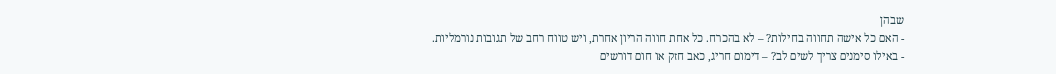שבהן
- האם כל אישה תחווה בחילות? – לא בהכרח. כל אחת חווה הריון אחרת, ויש טווח רחב של תגובות נורמליות.
- באילו סימנים צריך לשים לב? – דימום חריג, כאב חזק או חום דורשים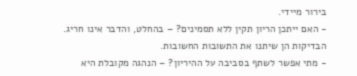בירור מיידי.
- האם ייתכן הריון תקין ללא תסמינים? – בהחלט, והדבר אינו חריג. הבדיקות הן שיתנו את התשובות החשובות.
- מתי אפשר לשתף בסביבה על ההיריון? – הנהגה מקובלת היא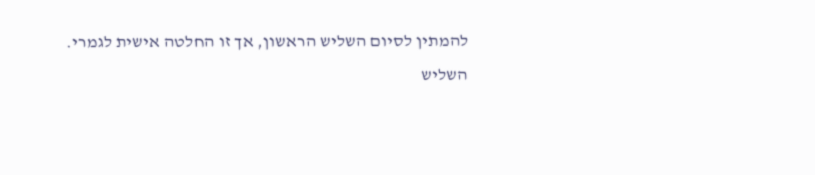להמתין לסיום השליש הראשון, אך זו החלטה אישית לגמרי.
השליש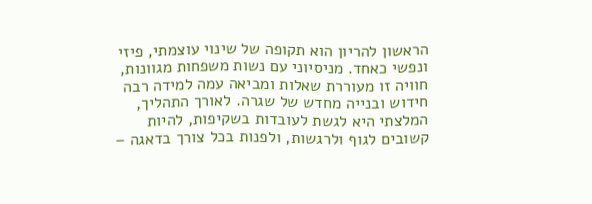הראשון להריון הוא תקופה של שינוי עוצמתי, פיזי ונפשי כאחד. מניסיוני עם נשות משפחות מגוונות, חוויה זו מעוררת שאלות ומביאה עמה למידה רבה חידוש ובנייה מחדש של שגרה. לאורך התהליך, המלצתי היא לגשת לעובדות בשקיפות, להיות קשובים לגוף ולרגשות, ולפנות בכל צורך בדאגה –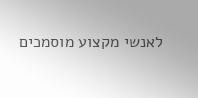לאנשי מקצוע מוסמכים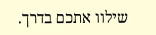שילוו אתכם בדרך.